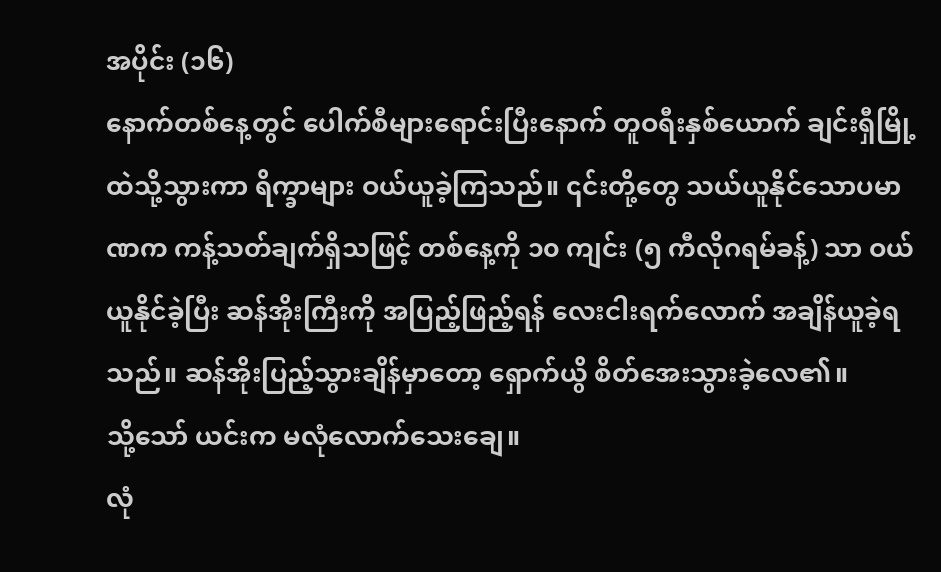အပိုင်း (၁၆)
နောက်တစ်နေ့တွင် ပေါက်စီများရောင်းပြီးနောက် တူဝရီးနှစ်ယောက် ချင်းရှီမြို့ထဲသို့သွားကာ ရိက္ခာများ ဝယ်ယူခဲ့ကြသည်။ ၎င်းတို့တွေ သယ်ယူနိုင်သောပမာဏက ကန့်သတ်ချက်ရှိသဖြင့် တစ်နေ့ကို ၁၀ ကျင်း (၅ ကီလိုဂရမ်ခန့်) သာ ဝယ်ယူနိုင်ခဲ့ပြီး ဆန်အိုးကြီးကို အပြည့်ဖြည့်ရန် လေးငါးရက်လောက် အချိန်ယူခဲ့ရသည်။ ဆန်အိုးပြည့်သွားချိန်မှာတော့ ရှောက်ယွိ စိတ်အေးသွားခဲ့လေ၏။
သို့သော် ယင်းက မလုံလောက်သေးချေ။
လုံ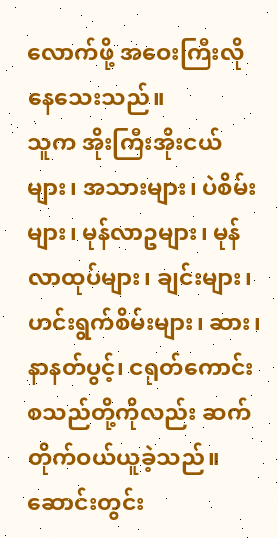လောက်ဖို့ အဝေးကြီးလိုနေသေးသည်။
သူက အိုးကြီးအိုးငယ်များ၊ အသားများ၊ ပဲစိမ်းများ၊ မုန်လာဥများ၊ မုန်လာထုပ်များ၊ ချင်းများ၊ ဟင်းရွက်စိမ်းများ၊ ဆား၊ နာနတ်ပွင့်၊ ငရုတ်ကောင်း စသည်တို့ကိုလည်း ဆက်တိုက်ဝယ်ယူခဲ့သည်။ ဆောင်းတွင်း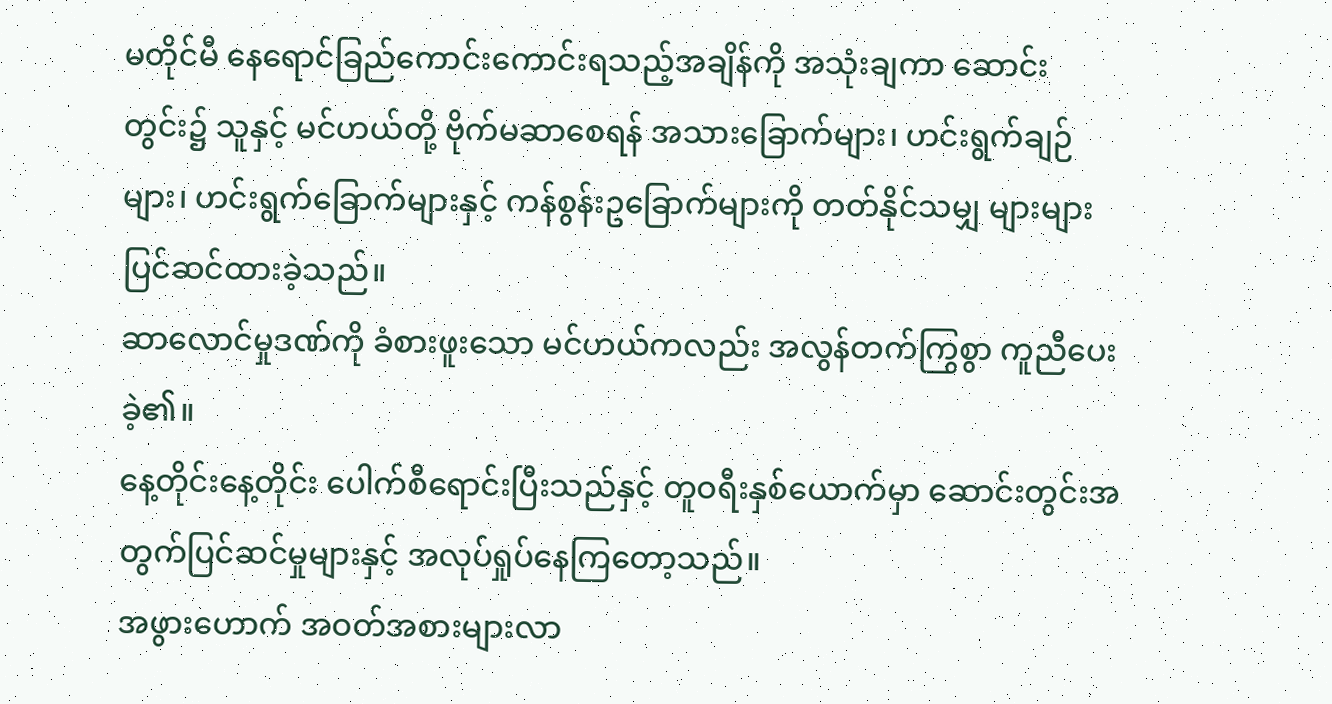မတိုင်မီ နေရောင်ခြည်ကောင်းကောင်းရသည့်အချိန်ကို အသုံးချကာ ဆောင်းတွင်း၌ သူနှင့် မင်ဟယ်တို့ ဗိုက်မဆာစေရန် အသားခြောက်များ၊ ဟင်းရွက်ချဉ်များ၊ ဟင်းရွက်ခြောက်များနှင့် ကန်စွန်းဥခြောက်များကို တတ်နိုင်သမျှ များများပြင်ဆင်ထားခဲ့သည်။
ဆာလောင်မှုဒဏ်ကို ခံစားဖူးသော မင်ဟယ်ကလည်း အလွန်တက်ကြွစွာ ကူညီပေးခဲ့၏။
နေ့တိုင်းနေ့တိုင်း ပေါက်စီရောင်းပြီးသည်နှင့် တူဝရီးနှစ်ယောက်မှာ ဆောင်းတွင်းအတွက်ပြင်ဆင်မှုများနှင့် အလုပ်ရှုပ်နေကြတော့သည်။
အဖွားဟောက် အဝတ်အစားများလာ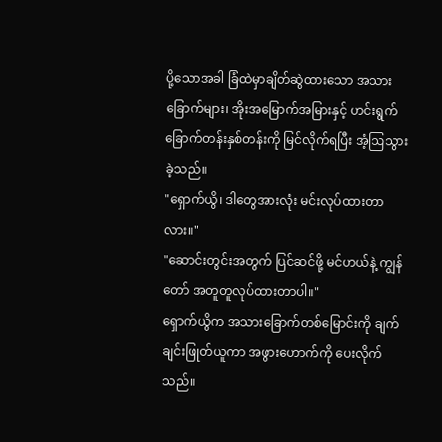ပို့သောအခါ ခြံထဲမှာချိတ်ဆွဲထားသော အသားခြောက်များ၊ အိုးအမြောက်အမြားနှင့် ဟင်းရွက်ခြောက်တန်းနှစ်တန်းကို မြင်လိုက်ရပြီး အံ့ဩသွားခဲ့သည်။
"ရှောက်ယွိ၊ ဒါတွေအားလုံး မင်းလုပ်ထားတာလား။"
"ဆောင်းတွင်းအတွက် ပြင်ဆင်ဖို့ မင်ဟယ်နဲ့ ကျွန်တော် အတူတူလုပ်ထားတာပါ။"
ရှောက်ယွိက အသားခြောက်တစ်မြောင်းကို ချက်ချင်းဖြုတ်ယူကာ အဖွားဟောက်ကို ပေးလိုက်သည်။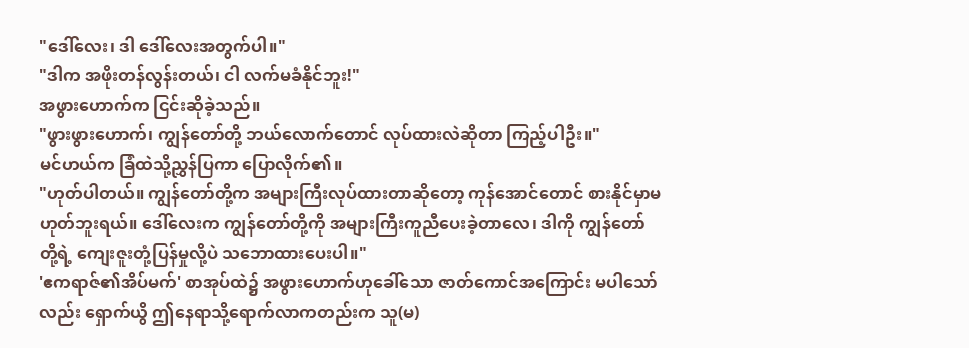"ဒေါ်လေး၊ ဒါ ဒေါ်လေးအတွက်ပါ။"
"ဒါက အဖိုးတန်လွန်းတယ်၊ ငါ လက်မခံနိုင်ဘူး!"
အဖွားဟောက်က ငြင်းဆိုခဲ့သည်။
"ဖွားဖွားဟောက်၊ ကျွန်တော်တို့ ဘယ်လောက်တောင် လုပ်ထားလဲဆိုတာ ကြည့်ပါဦး။"
မင်ဟယ်က ခြံထဲသို့ညွှန်ပြကာ ပြောလိုက်၏။
"ဟုတ်ပါတယ်။ ကျွန်တော်တို့က အများကြီးလုပ်ထားတာဆိုတော့ ကုန်အောင်တောင် စားနိုင်မှာမဟုတ်ဘူးရယ်။ ဒေါ်လေးက ကျွန်တော်တို့ကို အများကြီးကူညီပေးခဲ့တာလေ၊ ဒါကို ကျွန်တော်တို့ရဲ့ ကျေးဇူးတုံ့ပြန်မှုလို့ပဲ သဘောထားပေးပါ။"
'ဧကရာဇ်၏အိပ်မက်' စာအုပ်ထဲ၌ အဖွားဟောက်ဟုခေါ်သော ဇာတ်ကောင်အကြောင်း မပါသော်လည်း ရှောက်ယွိ ဤနေရာသို့ရောက်လာကတည်းက သူ(မ)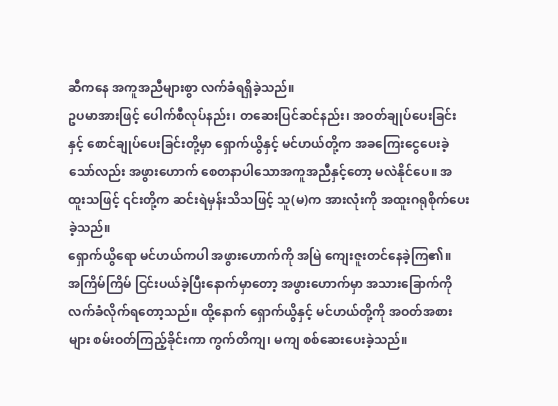ဆီကနေ အကူအညီများစွာ လက်ခံရရှိခဲ့သည်။
ဥပမာအားဖြင့် ပေါက်စီလုပ်နည်း၊ တဆေးပြင်ဆင်နည်း၊ အဝတ်ချုပ်ပေးခြင်းနှင့် စောင်ချုပ်ပေးခြင်းတို့မှာ ရှောက်ယွိနှင့် မင်ဟယ်တို့က အခကြေးငွေပေးခဲ့သော်လည်း အဖွားဟောက် စေတနာပါသောအကူအညီနှင့်တော့ မလဲနိုင်ပေ။ အထူးသဖြင့် ၎င်းတို့က ဆင်းရဲမှန်းသိသဖြင့် သူ(မ)က အားလုံးကို အထူးဂရုစိုက်ပေးခဲ့သည်။
ရှောက်ယွိရော မင်ဟယ်ကပါ အဖွားဟောက်ကို အမြဲ ကျေးဇူးတင်နေခဲ့ကြ၏။
အကြိမ်ကြိမ် ငြင်းပယ်ခဲ့ပြီးနောက်မှာတော့ အဖွားဟောက်မှာ အသားခြောက်ကို လက်ခံလိုက်ရတော့သည်။ ထို့နောက် ရှောက်ယွိနှင့် မင်ဟယ်တို့ကို အဝတ်အစားများ စမ်းဝတ်ကြည့်ခိုင်းကာ ကွက်တိကျ၊ မကျ စစ်ဆေးပေးခဲ့သည်။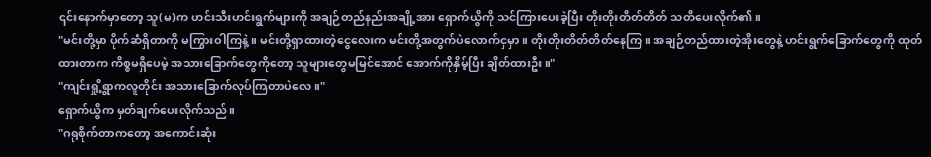၎င်းနောက်မှာတော့ သူ(မ)က ဟင်းသီးဟင်းရွက်များကို အချဉ်တည်နည်းအချို့အား ရှောက်ယွိကို သင်ကြားပေးခဲ့ပြီး တိုးတိုးတိတ်တိတ် သတိပေးလိုက်၏။
"မင်းတို့မှာ ပိုက်ဆံရှိတာကို မကြွားဝါကြနဲ့။ မင်းတို့ရှာထားတဲ့ငွေလေးက မင်းတို့အတွက်ပဲလောက်ငှမှာ။ တိုးတိုးတိတ်တိတ်နေကြ။ အချဉ်တည်ထားတဲ့အိုးတွေနဲ့ ဟင်းရွက်ခြောက်တွေကို ထုတ်ထားတာက ကိစ္စမရှိပေမဲ့ အသားခြောက်တွေကိုတော့ သူများတွေမမြင်အောင် အောက်ကိုနှိမ့်ပြီး ချိတ်ထားဦး။"
"ကျင်းရှို့ရွာကလူတိုင်း အသားခြောက်လုပ်ကြတာပဲလေ။"
ရှောက်ယွိက မှတ်ချက်ပေးလိုက်သည်။
"ဂရုစိုက်တာကတော့ အကောင်းဆုံး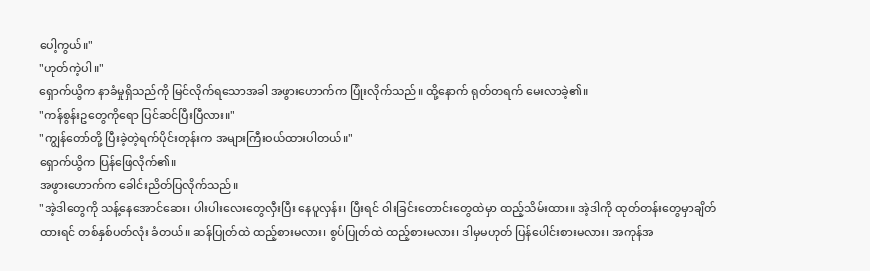ပေါ့ကွယ်။"
"ဟုတ်ကဲ့ပါ။"
ရှောက်ယွိက နာခံမှုရှိသည်ကို မြင်လိုက်ရသောအခါ အဖွားဟောက်က ပြုံးလိုက်သည်။ ထို့နောက် ရုတ်တရက် မေးလာခဲ့၏။
"ကန်စွန်းဥတွေကိုရော ပြင်ဆင်ပြီးပြီလား။"
"ကျွန်တော်တို့ ပြီးခဲ့တဲ့ရက်ပိုင်းတုန်းက အများကြီးဝယ်ထားပါတယ်။"
ရှောက်ယွိက ပြန်ဖြေလိုက်၏။
အဖွားဟောက်က ခေါင်းညိတ်ပြလိုက်သည်။
"အဲ့ဒါတွေကို သန့်နေအောင်ဆေး၊ ပါးပါးလေးတွေလှီးပြီး နေပူလှန်း၊ ပြီးရင် ဝါးခြင်းတောင်းတွေထဲမှာ ထည့်သိမ်းထား။ အဲ့ဒါကို ထုတ်တန်းတွေမှာချိတ်ထားရင် တစ်နှစ်ပတ်လုံး ခံတယ်။ ဆန်ပြုတ်ထဲ ထည့်စားမလား၊ စွပ်ပြုတ်ထဲ ထည့်စားမလား၊ ဒါမှမဟုတ် ပြန်ပေါင်းစားမလား၊ အကုန်အ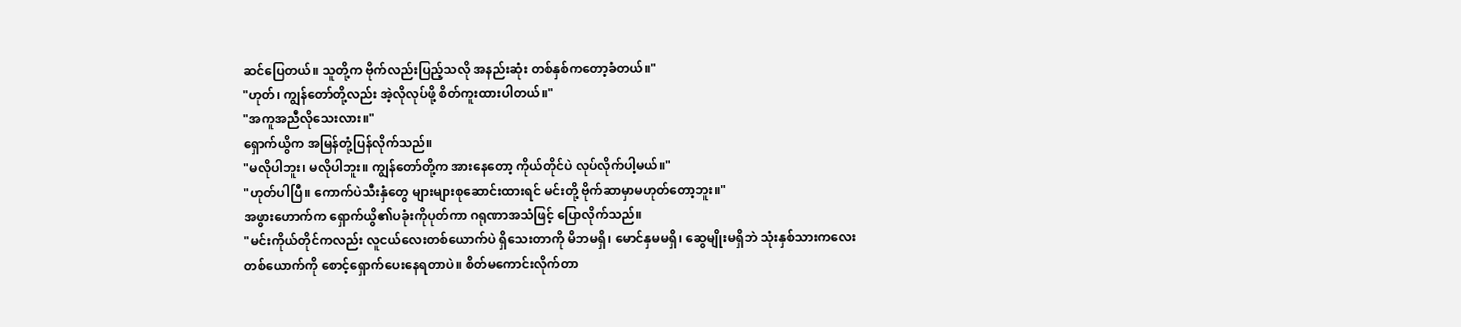ဆင်ပြေတယ်။ သူတို့က ဗိုက်လည်းပြည့်သလို အနည်းဆုံး တစ်နှစ်ကတော့ခံတယ်။"
"ဟုတ်၊ ကျွန်တော်တို့လည်း အဲ့လိုလုပ်ဖို့ စိတ်ကူးထားပါတယ်။"
"အကူအညီလိုသေးလား။"
ရှောက်ယွိက အမြန်တုံ့ပြန်လိုက်သည်။
"မလိုပါဘူး၊ မလိုပါဘူး။ ကျွန်တော်တို့က အားနေတော့ ကိုယ်တိုင်ပဲ လုပ်လိုက်ပါ့မယ်။"
"ဟုတ်ပါပြီ။ ကောက်ပဲသီးနှံတွေ များများစုဆောင်းထားရင် မင်းတို့ ဗိုက်ဆာမှာမဟုတ်တော့ဘူး။"
အဖွားဟောက်က ရှောက်ယွိ၏ပခုံးကိုပုတ်ကာ ဂရုဏာအသံဖြင့် ပြောလိုက်သည်။
"မင်းကိုယ်တိုင်ကလည်း လူငယ်လေးတစ်ယောက်ပဲ ရှိသေးတာကို မိဘမရှိ၊ မောင်နှမမရှိ၊ ဆွေမျိုးမရှိဘဲ သုံးနှစ်သားကလေးတစ်ယောက်ကို စောင့်ရှောက်ပေးနေရတာပဲ။ စိတ်မကောင်းလိုက်တာ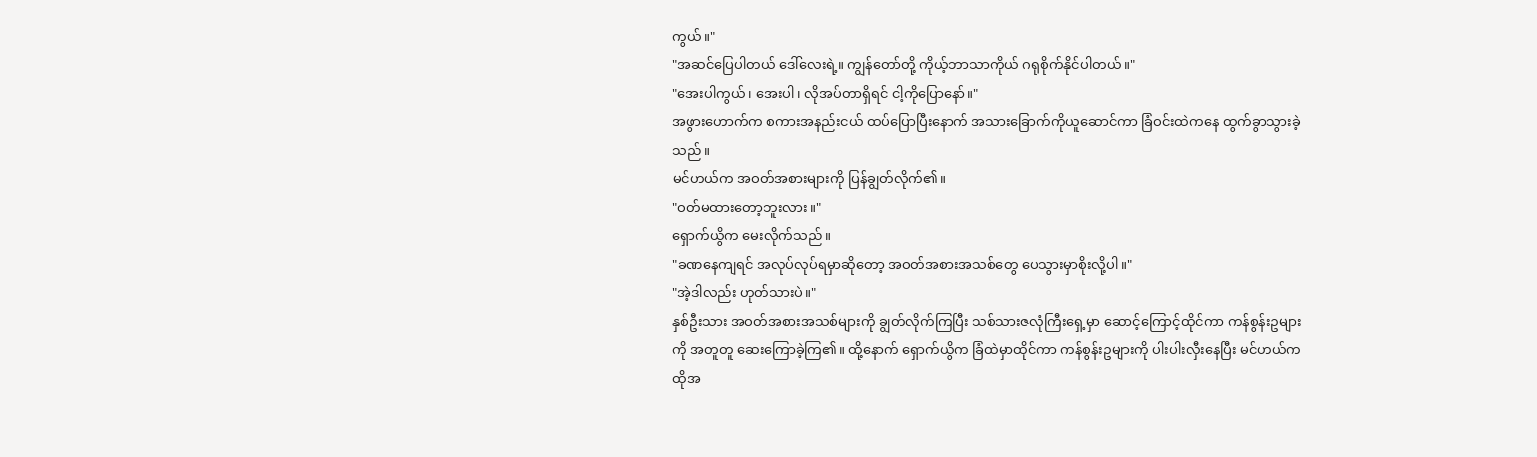ကွယ်။"
"အဆင်ပြေပါတယ် ဒေါ်လေးရဲ့။ ကျွန်တော်တို့ ကိုယ့်ဘာသာကိုယ် ဂရုစိုက်နိုင်ပါတယ်။"
"အေးပါကွယ်၊ အေးပါ၊ လိုအပ်တာရှိရင် ငါ့ကိုပြောနော်။"
အဖွားဟောက်က စကားအနည်းငယ် ထပ်ပြောပြီးနောက် အသားခြောက်ကိုယူဆောင်ကာ ခြံဝင်းထဲကနေ ထွက်ခွာသွားခဲ့သည်။
မင်ဟယ်က အဝတ်အစားများကို ပြန်ချွတ်လိုက်၏။
"ဝတ်မထားတော့ဘူးလား။"
ရှောက်ယွိက မေးလိုက်သည်။
"ခဏနေကျရင် အလုပ်လုပ်ရမှာဆိုတော့ အဝတ်အစားအသစ်တွေ ပေသွားမှာစိုးလို့ပါ။"
"အဲ့ဒါလည်း ဟုတ်သားပဲ။"
နှစ်ဦးသား အဝတ်အစားအသစ်များကို ချွတ်လိုက်ကြပြီး သစ်သားဇလုံကြီးရှေ့မှာ ဆောင့်ကြောင့်ထိုင်ကာ ကန်စွန်းဥများကို အတူတူ ဆေးကြောခဲ့ကြ၏။ ထို့နောက် ရှောက်ယွိက ခြံထဲမှာထိုင်ကာ ကန်စွန်းဥများကို ပါးပါးလှီးနေပြီး မင်ဟယ်က ထိုအ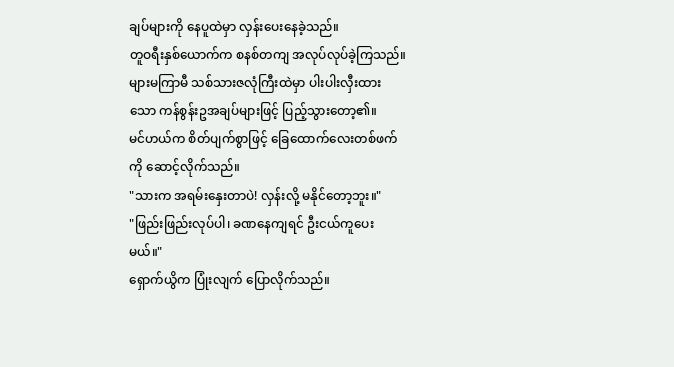ချပ်များကို နေပူထဲမှာ လှန်းပေးနေခဲ့သည်။
တူဝရီးနှစ်ယောက်က စနစ်တကျ အလုပ်လုပ်ခဲ့ကြသည်။
များမကြာမီ သစ်သားဇလုံကြီးထဲမှာ ပါးပါးလှီးထားသော ကန်စွန်းဥအချပ်များဖြင့် ပြည့်သွားတော့၏။
မင်ဟယ်က စိတ်ပျက်စွာဖြင့် ခြေထောက်လေးတစ်ဖက်ကို ဆောင့်လိုက်သည်။
"သားက အရမ်းနှေးတာပဲ! လှန်းလို့ မနိုင်တော့ဘူး။"
"ဖြည်းဖြည်းလုပ်ပါ၊ ခဏနေကျရင် ဦးငယ်ကူပေးမယ်။"
ရှောက်ယွိက ပြုံးလျက် ပြောလိုက်သည်။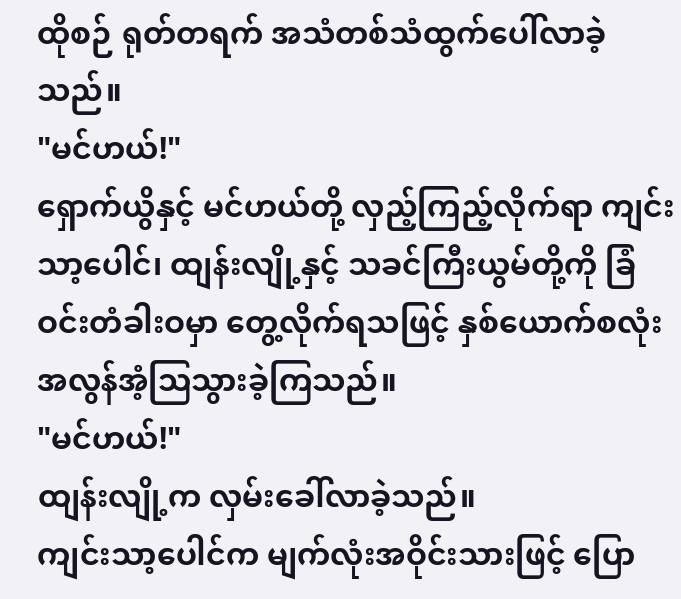ထိုစဉ် ရုတ်တရက် အသံတစ်သံထွက်ပေါ်လာခဲ့သည်။
"မင်ဟယ်!"
ရှောက်ယွိနှင့် မင်ဟယ်တို့ လှည့်ကြည့်လိုက်ရာ ကျင်းသာ့ပေါင်၊ ထျန်းလျို့နှင့် သခင်ကြီးယွမ်တို့ကို ခြံဝင်းတံခါးဝမှာ တွေ့လိုက်ရသဖြင့် နှစ်ယောက်စလုံး အလွန်အံ့ဩသွားခဲ့ကြသည်။
"မင်ဟယ်!"
ထျန်းလျို့က လှမ်းခေါ်လာခဲ့သည်။
ကျင်းသာ့ပေါင်က မျက်လုံးအဝိုင်းသားဖြင့် ပြော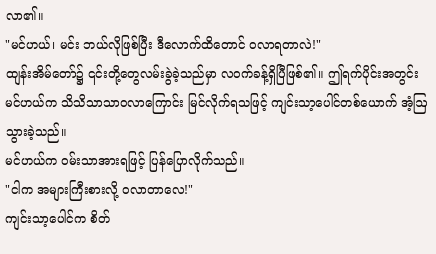လာ၏။
"မင်ဟယ်၊ မင်း ဘယ်လိုဖြစ်ပြီး ဒီလောက်ထိတောင် ဝလာရတာလဲ!"
ထျန်းအိမ်တော်၌ ၎င်းတို့တွေလမ်းခွဲခဲ့သည်မှာ လဝက်ခန့်ရှိပြီဖြစ်၏။ ဤရက်ပိုင်းအတွင်း မင်ဟယ်က သိသိသာသာဝလာကြောင်း မြင်လိုက်ရသဖြင့် ကျင်းသာ့ပေါင်တစ်ယောက် အံ့ဩသွားခဲ့သည်။
မင်ဟယ်က ဝမ်းသာအားရဖြင့် ပြန်ပြောလိုက်သည်။
"ငါက အများကြီးစားလို့ ဝလာတာလေ!"
ကျင်းသာ့ပေါင်က စိတ်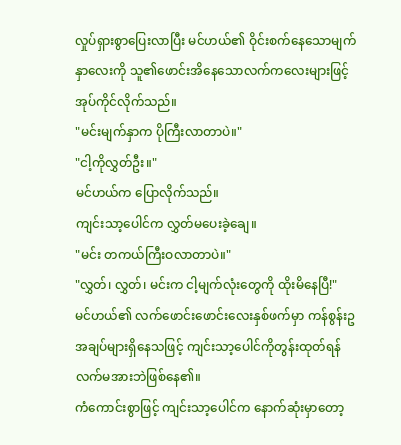လှုပ်ရှားစွာပြေးလာပြီး မင်ဟယ်၏ ဝိုင်းစက်နေသောမျက်နှာလေးကို သူ၏ဖောင်းအိနေသောလက်ကလေးများဖြင့် အုပ်ကိုင်လိုက်သည်။
"မင်းမျက်နှာက ပိုကြီးလာတာပဲ။"
"ငါ့ကိုလွှတ်ဦး။"
မင်ဟယ်က ပြောလိုက်သည်။
ကျင်းသာ့ပေါင်က လွှတ်မပေးခဲ့ချေ။
"မင်း တကယ်ကြီးဝလာတာပဲ။"
"လွှတ်၊ လွှတ်၊ မင်းက ငါ့မျက်လုံးတွေကို ထိုးမိနေပြီ!"
မင်ဟယ်၏ လက်ဖောင်းဖောင်းလေးနှစ်ဖက်မှာ ကန်စွန်းဥအချပ်များရှိနေသဖြင့် ကျင်းသာ့ပေါင်ကိုတွန်းထုတ်ရန် လက်မအားဘဲဖြစ်နေ၏။
ကံကောင်းစွာဖြင့် ကျင်းသာ့ပေါင်က နောက်ဆုံးမှာတော့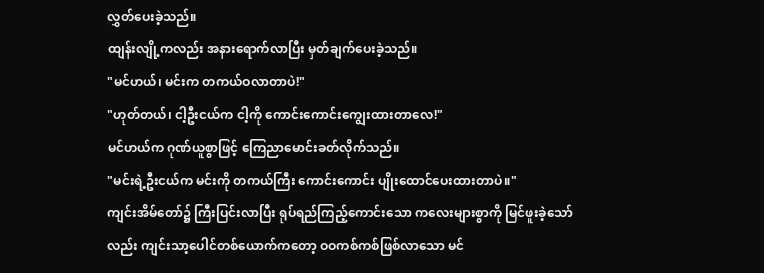လွှတ်ပေးခဲ့သည်။
ထျန်းလျို့ကလည်း အနားရောက်လာပြီး မှတ်ချက်ပေးခဲ့သည်။
"မင်ဟယ်၊ မင်းက တကယ်ဝလာတာပဲ!"
"ဟုတ်တယ်၊ ငါ့ဦးငယ်က ငါ့ကို ကောင်းကောင်းကျွေးထားတာလေ!"
မင်ဟယ်က ဂုဏ်ယူစွာဖြင့် ကြေညာမောင်းခတ်လိုက်သည်။
"မင်းရဲ့ဦးငယ်က မင်းကို တကယ်ကြီး ကောင်းကောင်း ပျိုးထောင်ပေးထားတာပဲ။"
ကျင်းအိမ်တော်၌ ကြီးပြင်းလာပြီး ရုပ်ရည်ကြည့်ကောင်းသော ကလေးများစွာကို မြင်ဖူးခဲ့သော်လည်း ကျင်းသာ့ပေါင်တစ်ယောက်ကတော့ ဝဝကစ်ကစ်ဖြစ်လာသော မင်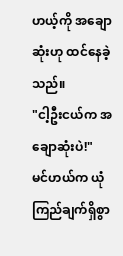ဟယ့်ကို အချောဆုံးဟု ထင်နေခဲ့သည်။
"ငါ့ဦးငယ်က အချောဆုံးပဲ!"
မင်ဟယ်က ယုံကြည်ချက်ရှိစွာ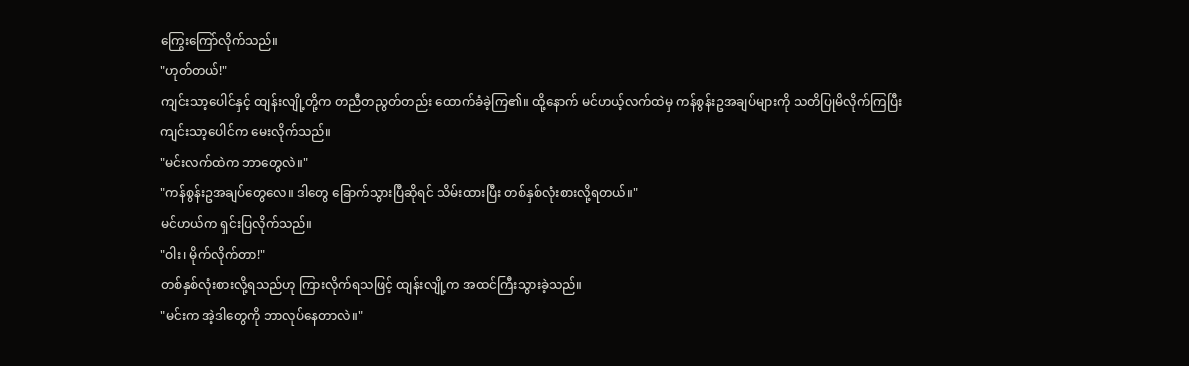ကြွေးကြော်လိုက်သည်။
"ဟုတ်တယ်!"
ကျင်းသာ့ပေါင်နှင့် ထျန်းလျို့တို့က တညီတညွတ်တည်း ထောက်ခံခဲ့ကြ၏။ ထို့နောက် မင်ဟယ့်လက်ထဲမှ ကန်စွန်းဥအချပ်များကို သတိပြုမိလိုက်ကြပြီး ကျင်းသာ့ပေါင်က မေးလိုက်သည်။
"မင်းလက်ထဲက ဘာတွေလဲ။"
"ကန်စွန်းဥအချပ်တွေလေ။ ဒါတွေ ခြောက်သွားပြီဆိုရင် သိမ်းထားပြီး တစ်နှစ်လုံးစားလို့ရတယ်။"
မင်ဟယ်က ရှင်းပြလိုက်သည်။
"ဝါး၊ မိုက်လိုက်တာ!"
တစ်နှစ်လုံးစားလို့ရသည်ဟု ကြားလိုက်ရသဖြင့် ထျန်းလျို့က အထင်ကြီးသွားခဲ့သည်။
"မင်းက အဲ့ဒါတွေကို ဘာလုပ်နေတာလဲ။"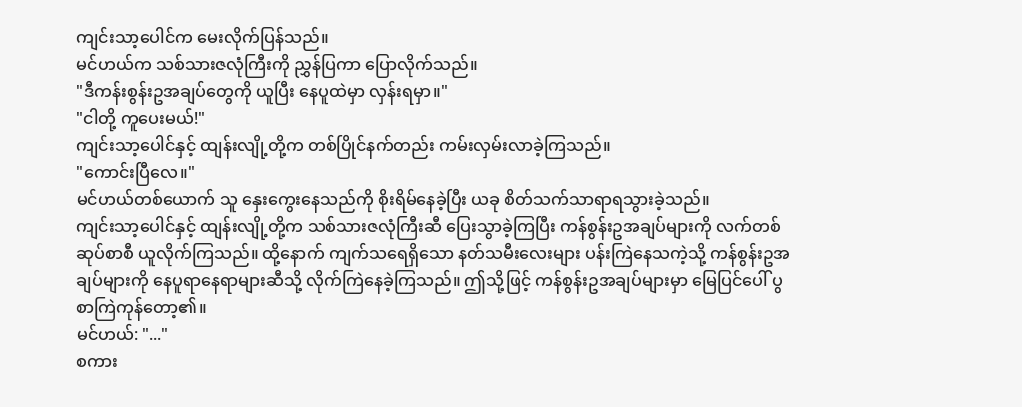ကျင်းသာ့ပေါင်က မေးလိုက်ပြန်သည်။
မင်ဟယ်က သစ်သားဇလုံကြီးကို ညွှန်ပြကာ ပြောလိုက်သည်။
"ဒီကန်းစွန်းဥအချပ်တွေကို ယူပြီး နေပူထဲမှာ လှန်းရမှာ။"
"ငါတို့ ကူပေးမယ်!"
ကျင်းသာ့ပေါင်နှင့် ထျန်းလျို့တို့က တစ်ပြိုင်နက်တည်း ကမ်းလှမ်းလာခဲ့ကြသည်။
"ကောင်းပြီလေ။"
မင်ဟယ်တစ်ယောက် သူ နှေးကွေးနေသည်ကို စိုးရိမ်နေခဲ့ပြီး ယခု စိတ်သက်သာရာရသွားခဲ့သည်။
ကျင်းသာ့ပေါင်နှင့် ထျန်းလျို့တို့က သစ်သားဇလုံကြီးဆီ ပြေးသွာခဲ့ကြပြီး ကန်စွန်းဥအချပ်များကို လက်တစ်ဆုပ်စာစီ ယူလိုက်ကြသည်။ ထို့နောက် ကျက်သရေရှိသော နတ်သမီးလေးများ ပန်းကြဲနေသကဲ့သို့ ကန်စွန်းဥအချပ်များကို နေပူရာနေရာများဆီသို့ လိုက်ကြဲနေခဲ့ကြသည်။ ဤသို့ဖြင့် ကန်စွန်းဥအချပ်များမှာ မြေပြင်ပေါ် ပွစာကြဲကုန်တော့၏။
မင်ဟယ်: "..."
စကား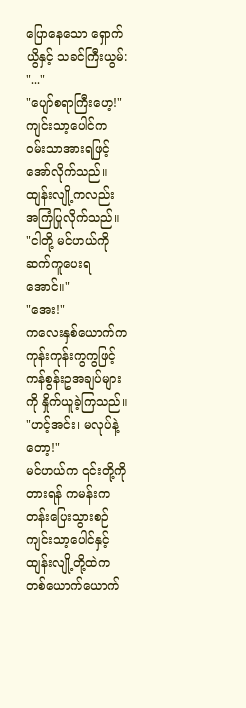ပြောနေသော ရှောက်ယွိနှင့် သခင်ကြီးယွမ်: "..."
"ပျော်စရာကြီးဟေ့!"
ကျင်းသာ့ပေါင်က ဝမ်းသာအားရဖြင့် အော်လိုက်သည်။
ထျန်းလျို့ကလည်း အကြံပြုလိုက်သည်။
"ငါတို့ မင်ဟယ်ကို ဆက်ကူပေးရအောင်။"
"အေး!"
ကလေးနှစ်ယောက်က ကုန်းကုန်းကွကွဖြင့် ကန်စွန်းဥအချပ်များကို နှိုက်ယူခဲ့ကြသည်။
"ဟင့်အင်း၊ မလုပ်နဲ့တော့!"
မင်ဟယ်က ၎င်းတို့ကိုတားရန် ကမန်းကတန်းပြေးသွားစဉ် ကျင်းသာ့ပေါင်နှင့် ထျန်းလျို့တို့ထဲက တစ်ယောက်ယောက်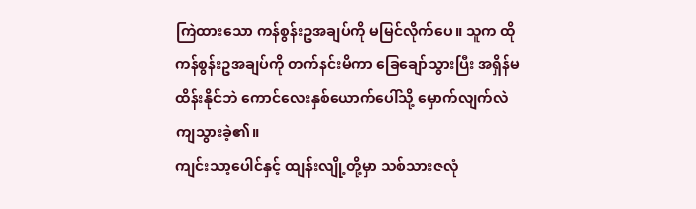ကြဲထားသော ကန်စွန်းဥအချပ်ကို မမြင်လိုက်ပေ။ သူက ထိုကန်စွန်းဥအချပ်ကို တက်နင်းမိကာ ခြေချော်သွားပြီး အရှိန်မထိန်းနိုင်ဘဲ ကောင်လေးနှစ်ယောက်ပေါ်သို့ မှောက်လျက်လဲကျသွားခဲ့၏။
ကျင်းသာ့ပေါင်နှင့် ထျန်းလျို့တို့မှာ သစ်သားဇလုံ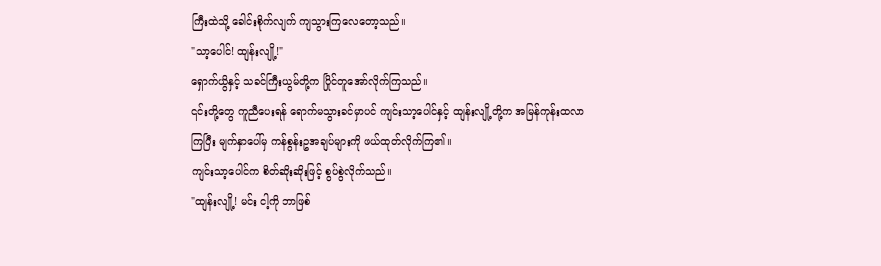ကြီးထဲသို့ ခေါင်းစိုက်လျက် ကျသွားကြလေတော့သည်။
"သာ့ပေါင်! ထျန်းလျို့!"
ရှောက်ယွိနှင့် သခင်ကြီးယွမ်တို့က ပြိုင်တူအော်လိုက်ကြသည်။
၎င်းတို့တွေ ကူညီပေးရန် ရောက်မသွားခင်မှာပင် ကျင်းသာ့ပေါင်နှင့် ထျန်းလျို့တို့က အမြန်ကုန်းထလာကြပြီး မျက်နှာပေါ်မှ ကန်စွန်းဥအချပ်များကို ဖယ်ထုတ်လိုက်ကြ၏။
ကျင်းသာ့ပေါင်က စိတ်ဆိုးဆိုးဖြင့် စွပ်စွဲလိုက်သည်။
"ထျန်းလျို့! မင်း ငါ့ကို ဘာဖြစ်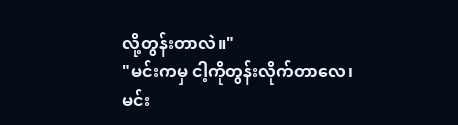လို့တွန်းတာလဲ။"
"မင်းကမှ ငါ့ကိုတွန်းလိုက်တာလေ၊ မင်း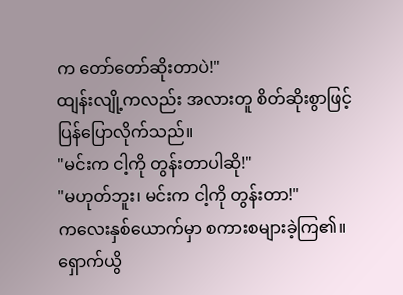က တော်တော်ဆိုးတာပဲ!"
ထျန်းလျို့ကလည်း အလားတူ စိတ်ဆိုးစွာဖြင့် ပြန်ပြောလိုက်သည်။
"မင်းက ငါ့ကို တွန်းတာပါဆို!"
"မဟုတ်ဘူး၊ မင်းက ငါ့ကို တွန်းတာ!"
ကလေးနှစ်ယောက်မှာ စကားစများခဲ့ကြ၏။
ရှောက်ယွိ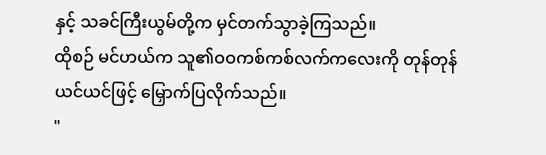နှင့် သခင်ကြီးယွမ်တို့က မှင်တက်သွာခဲ့ကြသည်။
ထိုစဉ် မင်ဟယ်က သူ၏ဝဝကစ်ကစ်လက်ကလေးကို တုန်တုန်ယင်ယင်ဖြင့် မြှောက်ပြလိုက်သည်။
"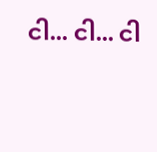ငါ... ငါ... ငါ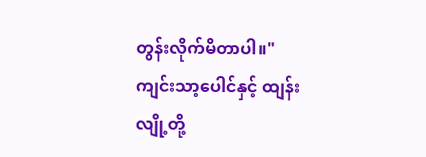တွန်းလိုက်မိတာပါ။"
ကျင်းသာ့ပေါင်နှင့် ထျန်းလျို့တို့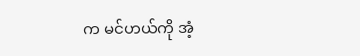က မင်ဟယ်ကို အံ့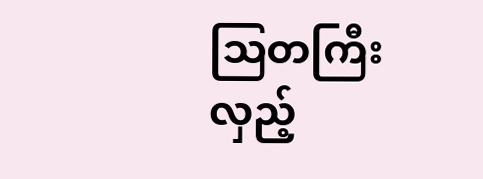ဩတကြီး လှည့်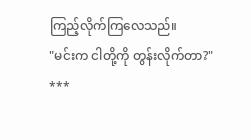ကြည့်လိုက်ကြလေသည်။
"မင်းက ငါတို့ကို တွန်းလိုက်တာ?"
***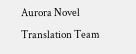Aurora Novel Translation Team